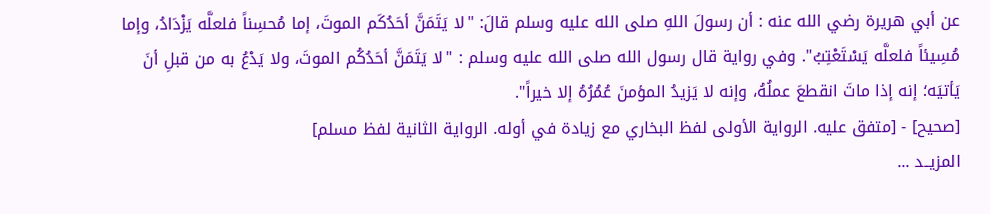عن أبي هريرة رضي الله عنه : أن رسولَ اللهِ صلى الله عليه وسلم قالَ: "لا يَتَمَنَّ أحَدُكَم الموتَ، إما مُحسِناً فلعلَّه يَزْدَادُ، وإما مُسِيئاً فلعلَّه يَسْتَعْتِبُ". وفي رواية قال رسول الله صلى الله عليه وسلم : "لا يَتَمَنَّ أحَدُكُم الموتَ، ولا يَدْعُ به من قبلِ أنَ يَأتيَه؛ إنه إذا ماتَ انقطعَ عملُهُ، وإنه لا يَزيدُ المؤمنَ عُمُرُهُ إلا خيراً".
[صحيح] - [متفق عليه. الرواية الأولى لفظ البخاري مع زيادة في أوله. الرواية الثانية لفظ مسلم]
المزيــد ...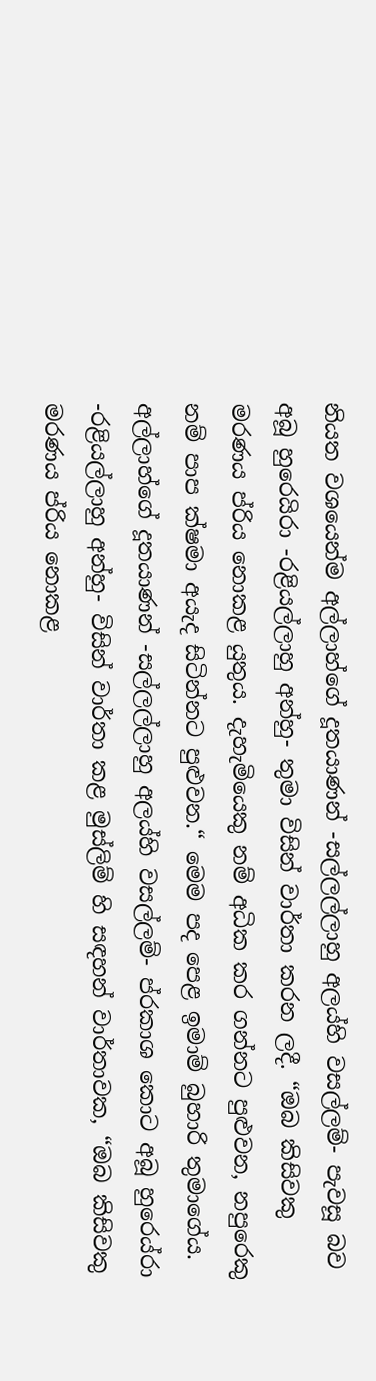නියත වශයෙන්ම අල්ලාහ්ගේ දූතයාණන් -සල්ලල්ලාහු අලය්හි වසල්ලම්- පැවසූ බව අබූ හුරෙයිරා -රළියල්ලාහු අන්හු- තුමා විසින් වාර්තා කරන ලදී. “ඔබ කිසිවකු මරණය ප්රිය නොකළ යුතුය. දැහැමියෙකු නම් අධික කර ගන්නට පුළුවන, නපුරෙකු නම් පාප ක්ෂමා අයැද සිටින්නට පුළුවන.“ මෙම පද පෙළ ඉමාම් බුහාරි තුමාගේය. අල්ලාහ්ගේ දූතයාණන් -සල්ලල්ලාහු අලය්හි වසල්ලම්- ප්රකාශ කොට අබූ හුරෙය්රා -රළියල්ලාහු අන්හු- විසින් වාර්තා කළ මුස්ලිම් හි සඳහන් වාර්තාවක, “ඔබ කිසිවකු මරණය ප්රිය නොකළ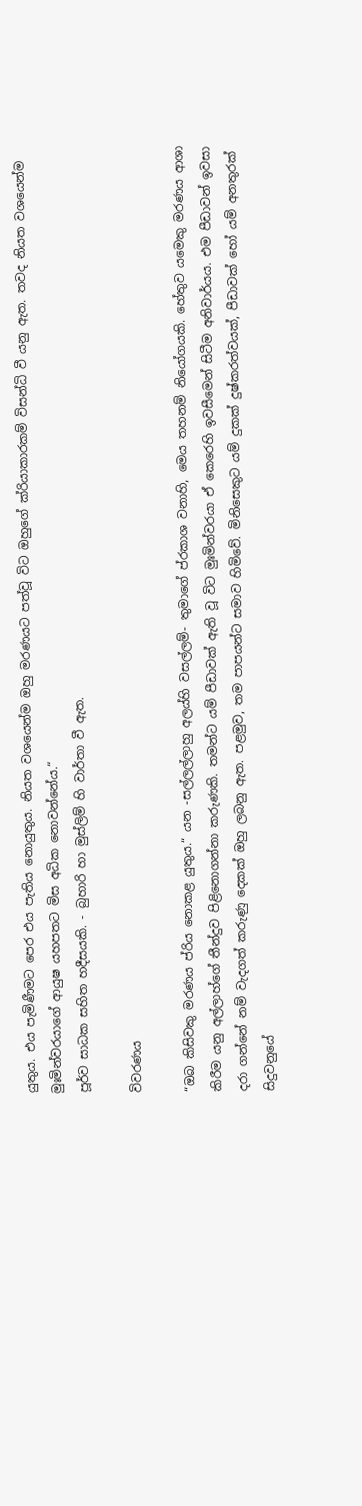යුතුය. එය පැමිණීමට පෙර එය පැතිය නොයුතුය. නියත වශයෙන්ම ඔහු මරණයට පත්වූ විට ඔහුගේ ක්රියාකාරකම් විසන්ධි වී යනු ඇත. තවද නියත වශයෙන්ම මුඃමින්වරයාගේ ආයුෂ යහපතට මිස අධික නොවන්නේය.“
පූර්ව සාධක සහිත හදීසයකි. - බුහාරි හා මුස්ලිම් හි වාර්තා වී ඇත.

විවරණය

“ඔබ කිසිවකු මරණය ප්රිය නොකළ යුතුය.“ යන -සල්ලල්ලාහු අලය්හි වසල්ලම්- තුමාගේ ප්රකාශ වනාහි, මෙය තහනම් නියෝගයකි. හේතුව යමෙකු මරණය ආශා කිරීම යනු අල්ලාහ්ගේ තීන්දුව පිළිනොගන්නා කරුණකි. තමන්ට යම් පීඩාවක් ඇති වූ විට මුඃමින්වරයා ඒ කෙරෙහි ඉවසීමෙන් සිටීම අනිවාර්යය. එම පීඩාවන් ඉවසා දරා ගන්නේ නම් වැදගත් කරුණු දෙකක් ඔහු ලබනු ඇත. පළමුව, තම පාපයන්ට සමාව හිමිවේ. මිනිසෙකුට යම් දුකක් දුෂ්කරත්වයක්, පීඩාවක් හෝ යම් අනතුරක් සිදුවනුයේ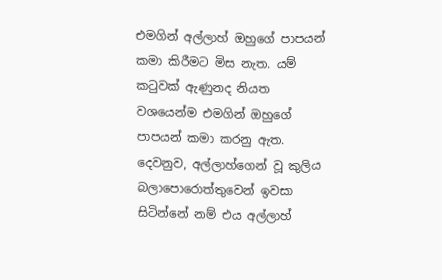එමගින් අල්ලාහ් ඔහුගේ පාපයන් කමා කිරීමට මිස නැත. යම් කටුවක් ඇණුනද නියත වශයෙන්ම එමගින් ඔහුගේ පාපයන් කමා කරනු ඇත. දෙවනුව, අල්ලාහ්ගෙන් වූ කුලිය බලාපොරොත්තුවෙන් ඉවසා සිටින්නේ නම් එය අල්ලාහ්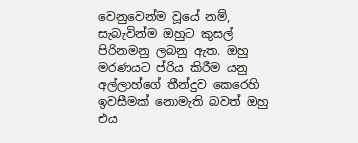වෙනුවෙන්ම වූයේ නම්, සැබැවින්ම ඔහුට කුසල් පිරිනමනු ලබනු ඇත. ඔහු මරණයට ප්රිය කිරීම යනු අල්ලාහ්ගේ තීන්දුව කෙරෙහි ඉවසීමක් නොමැති බවත් ඔහු එය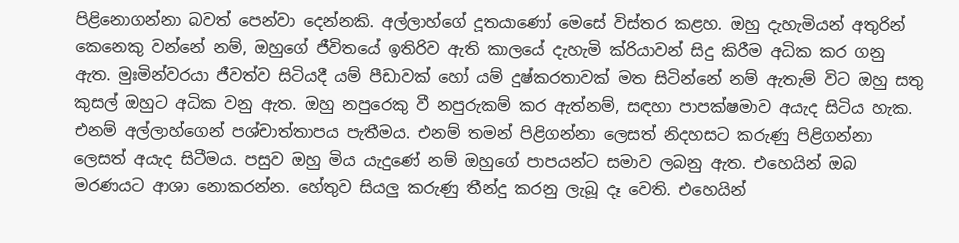පිළිනොගන්නා බවත් පෙන්වා දෙන්නකි. අල්ලාහ්ගේ දූතයාණෝ මෙසේ විස්තර කළහ. ඔහු දැහැමියන් අතුරින් කෙනෙකු වන්නේ නම්, ඔහුගේ ජීවිතයේ ඉතිරිව ඇති කාලයේ දැහැමි ක්රියාවන් සිදු කිරීම අධික කර ගනු ඇත. මුඃමින්වරයා ජීවත්ව සිටියදී යම් පීඩාවක් හෝ යම් දුෂ්කරතාවක් මත සිටින්නේ නම් ඇතැම් විට ඔහු සතු කුසල් ඔහුට අධික වනු ඇත. ඔහු නපුරෙකු වී නපුරුකම් කර ඇත්නම්, සඳහා පාපක්ෂමාව අයැද සිටිය හැක. එනම් අල්ලාහ්ගෙන් පශ්චාත්තාපය පැතීමය. එනම් තමන් පිළිගන්නා ලෙසත් නිදහසට කරුණු පිළිගන්නා ලෙසත් අයැද සිටීමය. පසුව ඔහු මිය යැදුණේ නම් ඔහුගේ පාපයන්ට සමාව ලබනු ඇත. එහෙයින් ඔබ මරණයට ආශා නොකරන්න. හේතුව සියලු කරුණු තීන්දු කරනු ලැබූ දෑ වෙති. එහෙයින්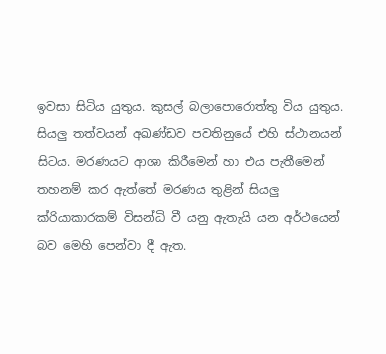ඉවසා සිටිය යුතුය. කුසල් බලාපොරොත්තු විය යුතුය. සියලු තත්වයන් අඛණ්ඩව පවතිනුයේ එහි ස්ථානයන් සිටය. මරණයට ආශා කිරීමෙන් හා එය පැතීමෙන් තහනම් කර ඇත්තේ මරණය තුළින් සියලු ක්රියාකාරකම් විසන්ධි වී යනු ඇතැයි යන අර්ථයෙන් බව මෙහි පෙන්වා දී ඇත.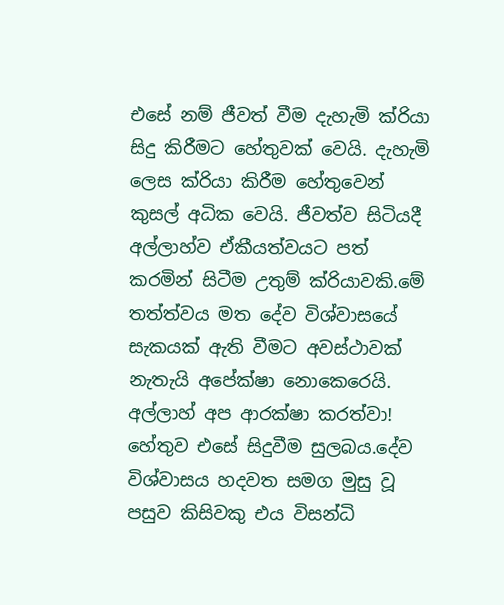එසේ නම් ජීවත් වීම දැහැමි ක්රියා සිදු කිරීමට හේතුවක් වෙයි. දැහැමි ලෙස ක්රියා කිරීම හේතුවෙන් කුසල් අධික වෙයි. ජීවත්ව සිටියදී අල්ලාහ්ව ඒකීයත්වයට පත් කරමින් සිටීම උතුම් ක්රියාවකි.මේ තත්ත්වය මත දේව විශ්වාසයේ සැකයක් ඇති වීමට අවස්ථාවක් නැතැයි අපේක්ෂා නොකෙරෙයි. අල්ලාහ් අප ආරක්ෂා කරත්වා! හේතුව එසේ සිදුවීම සුලබය.දේව විශ්වාසය හදවත සමග මුසු වූ පසුව කිසිවකු එය විසන්ධි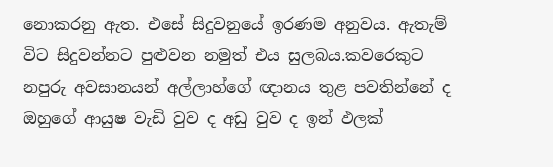නොකරනු ඇත. එසේ සිදුවනුයේ ඉරණම අනුවය. ඇතැම් විට සිදුවන්නට පුළුවන නමුත් එය සුලබය.කවරෙකුට නපුරු අවසානයන් අල්ලාහ්ගේ ඥානය තුළ පවතින්නේ ද ඔහුගේ ආයුෂ වැඩි වුව ද අඩු වුව ද ඉන් ඵලක්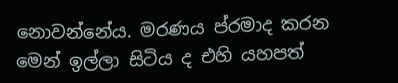නොවන්නේය. මරණය ප්රමාද කරන මෙන් ඉල්ලා සිටිය ද එහි යහපත්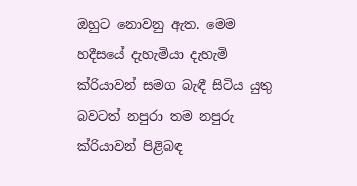ඔහුට නොවනු ඇත. මෙම හදීසයේ දැහැමියා දැහැමි ක්රියාවන් සමග බැඳී සිටිය යුතු බවටත් නපුරා තම නපුරු ක්රියාවන් පිළිබඳ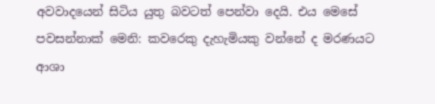අවවාදයෙන් සිටිය යුතු බවටත් පෙන්වා දෙයි. එය මෙසේ පවසන්නාක් මෙනි: කවරෙකු දැහැමියකු වන්නේ ද මරණයට ආශා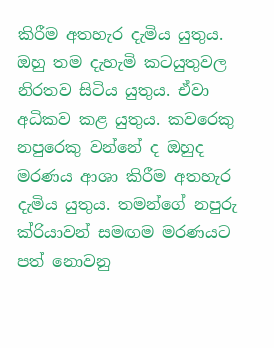කිරීම අතහැර දැමිය යුතුය. ඔහු තම දැහැමි කටයුතුවල නිරතව සිටිය යුතුය. ඒවා අධිකව කළ යුතුය. කවරෙකු නපුරෙකු වන්නේ ද ඔහුද මරණය ආශා කිරීම අතහැර දැමිය යුතුය. තමන්ගේ නපුරු ක්රියාවන් සමඟම මරණයට පත් නොවනු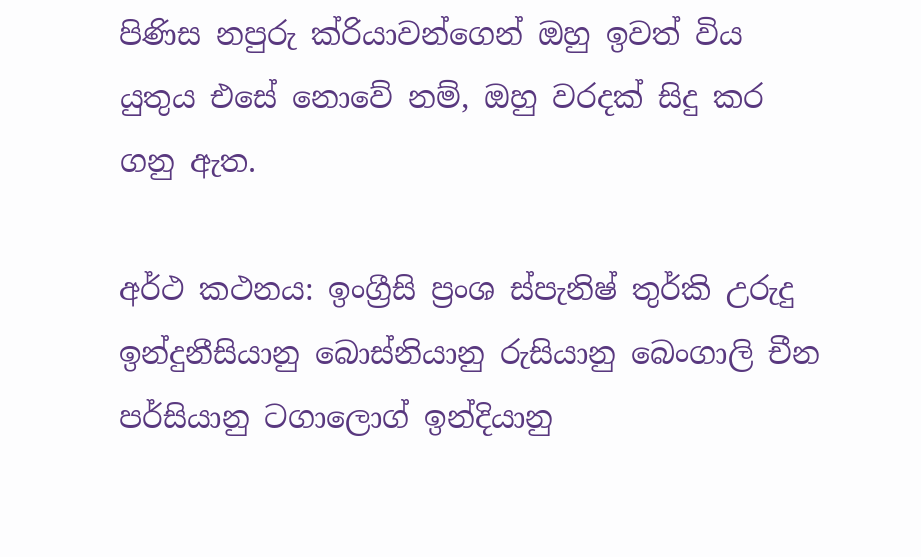පිණිස නපුරු ක්රියාවන්ගෙන් ඔහු ඉවත් විය යුතුය එසේ නොවේ නම්, ඔහු වරදක් සිදු කර ගනු ඇත.

අර්ථ කථනය: ඉංග්‍රීසි ප්‍රංශ ස්පැනිෂ් තුර්කි උරුදු ඉන්දුනීසියානු බොස්නියානු රුසියානු බෙංගාලි චීන පර්සියානු ටගාලොග් ඉන්දියානු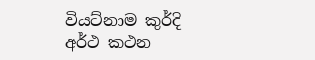වියට්නාම කුර්දි
අර්ථ කථන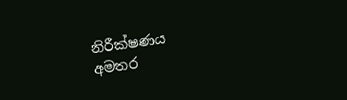නිරීක්ෂණය
අමතර